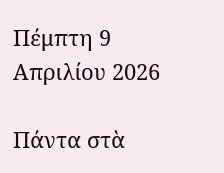Πέμπτη 9 Απριλίου 2026

Πάντα στὰ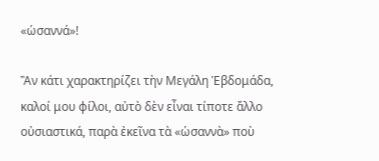«ὡσαννά»!

Ἂν κάτι χαρακτηρίζει τὴν Μεγάλη Ἑβδομάδα, καλοί μου φίλοι, αὐτὸ δὲν εἶναι τίποτε ἄλλο οὐσιαστικά, παρὰ ἐκεῖνα τὰ «ὡσαννὰ» ποὺ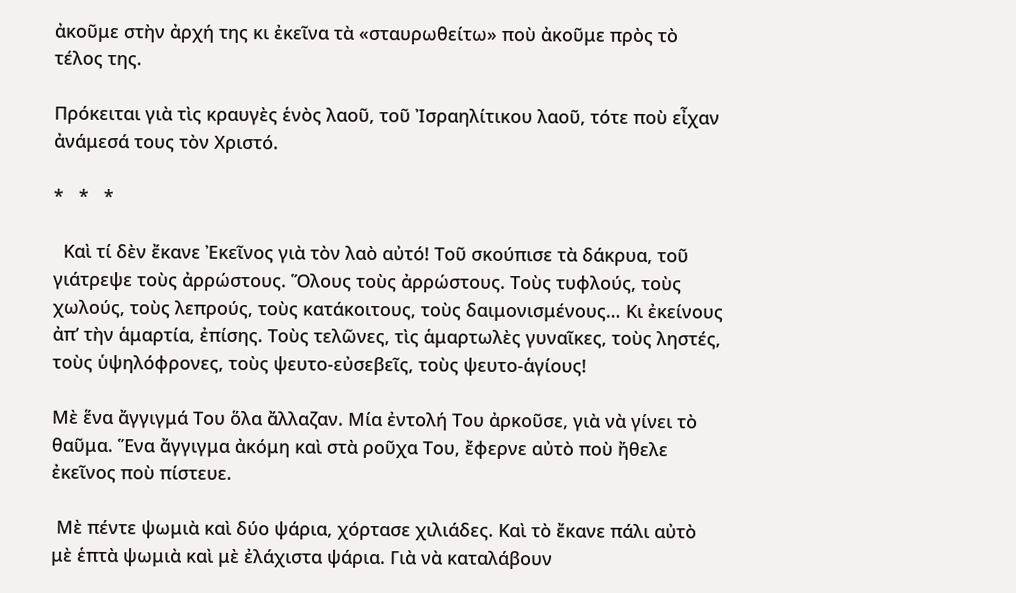ἀκοῦμε στὴν ἀρχή της κι ἐκεῖνα τὰ «σταυρωθείτω» ποὺ ἀκοῦμε πρὸς τὸ τέλος της.

Πρόκειται γιὰ τὶς κραυγὲς ἑνὸς λαοῦ, τοῦ Ἰσραηλίτικου λαοῦ, τότε ποὺ εἶχαν ἀνάμεσά τους τὸν Χριστό.

*   *   *

  Καὶ τί δὲν ἔκανε Ἐκεῖνος γιὰ τὸν λαὸ αὐτό! Τοῦ σκούπισε τὰ δάκρυα, τοῦ γιάτρεψε τοὺς ἀρρώστους. Ὅλους τοὺς ἀρρώστους. Τοὺς τυφλούς, τοὺς χωλούς, τοὺς λεπρούς, τοὺς κατάκοιτους, τοὺς δαιμονισμένους… Κι ἐκείνους ἀπ’ τὴν ἁμαρτία, ἐπίσης. Τοὺς τελῶνες, τὶς ἁμαρτωλὲς γυναῖκες, τοὺς ληστές, τοὺς ὑψηλόφρονες, τοὺς ψευτο-εὐσεβεῖς, τοὺς ψευτο-ἁγίους!

Μὲ ἕνα ἄγγιγμά Του ὅλα ἄλλαζαν. Μία ἐντολή Του ἀρκοῦσε, γιὰ νὰ γίνει τὸ θαῦμα. Ἕνα ἄγγιγμα ἀκόμη καὶ στὰ ροῦχα Του, ἔφερνε αὐτὸ ποὺ ἤθελε ἐκεῖνος ποὺ πίστευε.

 Μὲ πέντε ψωμιὰ καὶ δύο ψάρια, χόρτασε χιλιάδες. Καὶ τὸ ἔκανε πάλι αὐτὸ μὲ ἑπτὰ ψωμιὰ καὶ μὲ ἐλάχιστα ψάρια. Γιὰ νὰ καταλάβουν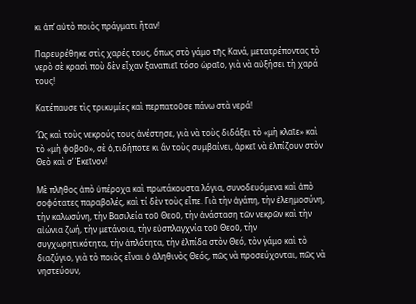κι ἀπ’ αὐτὸ ποιὸς πράγματι ἦταν!

Παρευρέθηκε στὶς χαρές τους, ὅπως στὸ γάμο τῆς Κανά, μετατρέποντας τὸ νερὸ σὲ κρασὶ ποὺ δὲν εἶχαν ξαναπιεῖ τόσο ὡραῖο, γιὰ νὰ αὐξήσει τὴ χαρά τους!

Κατέπαυσε τὶς τρικυμίες καὶ περπατοῦσε πάνω στὰ νερά!

Ὥς καὶ τοὺς νεκρούς τους ἀνέστησε, γιὰ νὰ τοὺς διδάξει τὸ «μὴ κλαῖε» καὶ τὸ «μὴ φοβοῦ», σὲ ὁ,τιδήποτε κι ἂν τοὺς συμβαίνει, ἀρκεῖ νὰ ἐλπίζουν στὸν Θεὸ καὶ σ’ Ἐκεῖνον!

Μὲ πλῆθος ἀπὸ ὑπέροχα καὶ πρωτάκουστα λόγια, συνοδευόμενα καὶ ἀπὸ σοφότατες παραβολές, καὶ τί δὲν τοὺς εἶπε. Γιὰ τὴν ἀγάπη, τὴν ἐλεημοσύνη, τὴν καλωσύνη, τὴν Βασιλεία τοῦ Θεοῦ, τὴν ἀνάσταση τῶν νεκρῶν καὶ τὴν αἰώνια ζωή, τὴν μετάνοια, τὴν εὐσπλαγχνία τοῦ Θεοῦ, τὴν συγχωρητικότητα, τὴν ἁπλότητα, τὴν ἐλπίδα στὸν Θεό, τὸν γάμο καὶ τὸ διαζύγιο, γιὰ τὸ ποιὸς εἶναι ὁ ἀληθινὸς Θεός, πῶς νὰ προσεύχονται, πῶς νὰ νηστεύουν,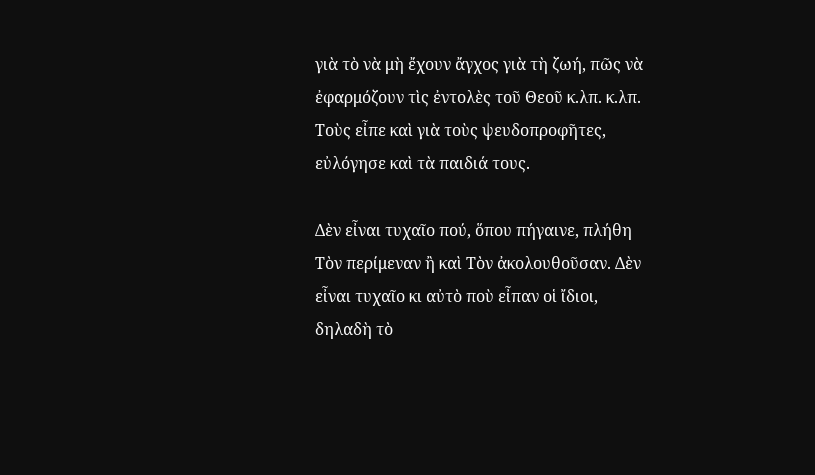γιὰ τὸ νὰ μὴ ἔχουν ἄγχος γιὰ τὴ ζωή, πῶς νὰ ἐφαρμόζουν τὶς ἐντολὲς τοῦ Θεοῦ κ.λπ. κ.λπ. Τοὺς εἶπε καὶ γιὰ τοὺς ψευδοπροφῆτες, εὐλόγησε καὶ τὰ παιδιά τους.

Δὲν εἶναι τυχαῖο πού, ὅπου πήγαινε, πλήθη Τὸν περίμεναν ἢ καὶ Τὸν ἀκολουθοῦσαν. Δὲν εἶναι τυχαῖο κι αὐτὸ ποὺ εἶπαν οἱ ἴδιοι, δηλαδὴ τὸ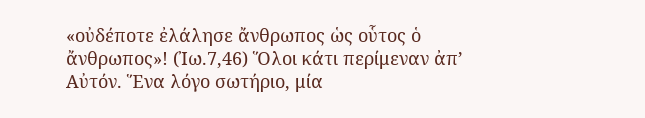«οὐδέποτε ἐλάλησε ἄνθρωπος ὡς οὗτος ὁ ἄνθρωπος»! (Ἰω.7,46) Ὅλοι κάτι περίμεναν ἀπ’ Αὐτόν. Ἕνα λόγο σωτήριο, μία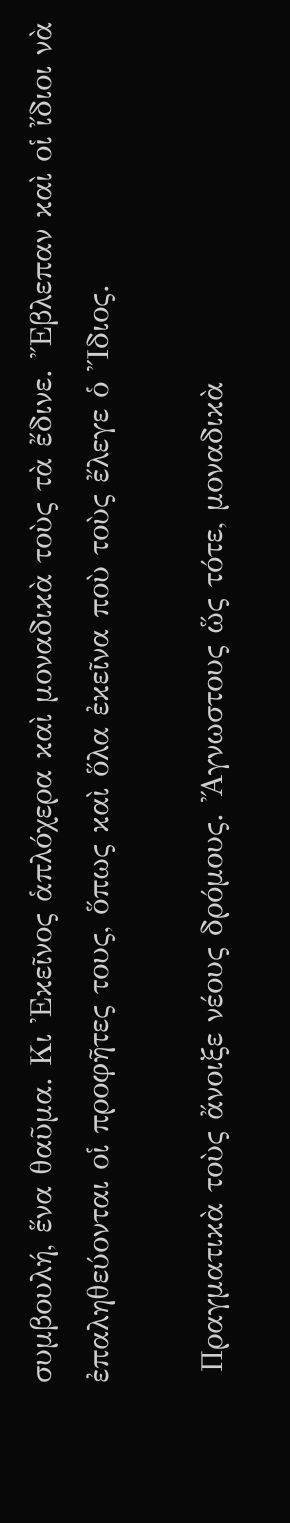συμβουλή, ἕνα θαῦμα. Κι Ἐκεῖνος ἁπλόχερα καὶ μοναδικὰ τοὺς τὰ ἔδινε. Ἔβλεπαν καὶ οἱ ἴδιοι νὰ ἐπαληθεύονται οἱ προφῆτες τους, ὅπως καὶ ὅλα ἐκεῖνα ποὺ τοὺς ἔλεγε ὁ Ἴδιος.

 Πραγματικὰ τοὺς ἄνοιξε νέους δρόμους. Ἄγνωστους ὥς τότε, μοναδικὰ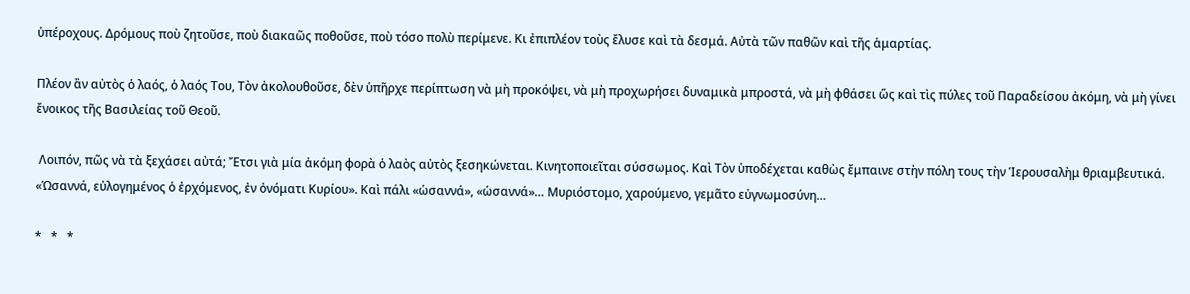ὑπέροχους. Δρόμους ποὺ ζητοῦσε, ποὺ διακαῶς ποθοῦσε, ποὺ τόσο πολὺ περίμενε. Κι ἐπιπλέον τοὺς ἔλυσε καὶ τὰ δεσμά. Αὐτὰ τῶν παθῶν καὶ τῆς ἁμαρτίας.

Πλέον ἂν αὐτὸς ὁ λαός, ὁ λαός Του, Τὸν ἀκολουθοῦσε, δὲν ὑπῆρχε περίπτωση νὰ μὴ προκόψει, νὰ μὴ προχωρήσει δυναμικὰ μπροστά, νὰ μὴ φθάσει ὥς καὶ τὶς πύλες τοῦ Παραδείσου ἀκόμη, νὰ μὴ γίνει ἔνοικος τῆς Βασιλείας τοῦ Θεοῦ.

 Λοιπόν, πῶς νὰ τὰ ξεχάσει αὐτά; Ἔτσι γιὰ μία ἀκόμη φορὰ ὁ λαὸς αὐτὸς ξεσηκώνεται. Κινητοποιεῖται σύσσωμος. Καὶ Τὸν ὑποδέχεται καθὼς ἔμπαινε στὴν πόλη τους τὴν Ἱερουσαλὴμ θριαμβευτικά. «Ὡσαννά, εὐλογημένος ὁ ἐρχόμενος, ἐν ὀνόματι Κυρίου». Καὶ πάλι «ὡσαννά», «ὡσαννά»… Μυριόστομο, χαρούμενο, γεμᾶτο εὐγνωμοσύνη…

*   *   *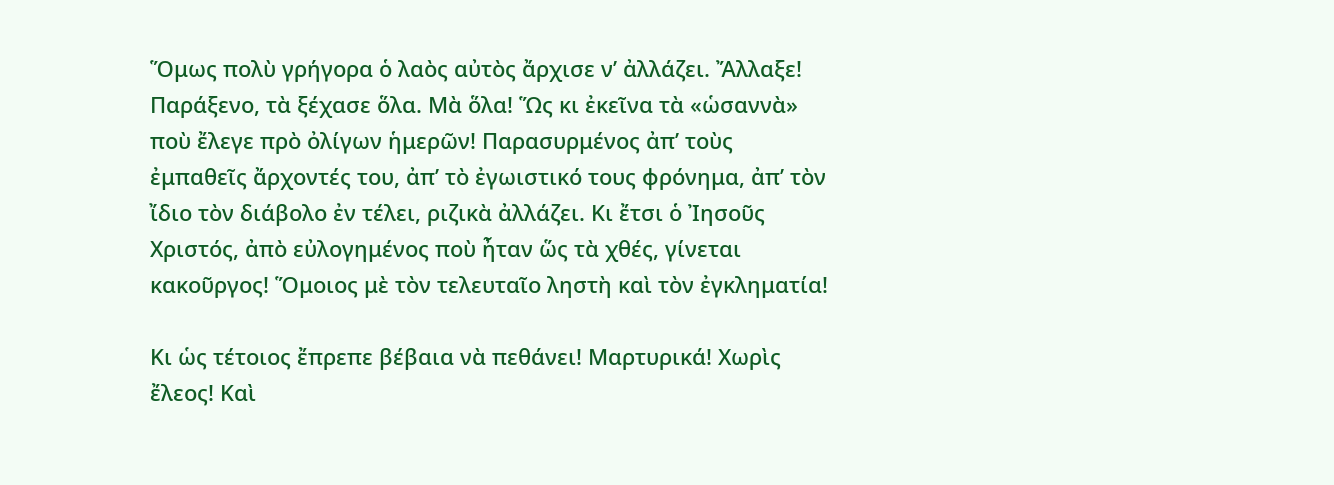Ὅμως πολὺ γρήγορα ὁ λαὸς αὐτὸς ἄρχισε ν’ ἀλλάζει. Ἄλλαξε! Παράξενο, τὰ ξέχασε ὅλα. Μὰ ὅλα! Ὥς κι ἐκεῖνα τὰ «ὡσαννὰ» ποὺ ἔλεγε πρὸ ὀλίγων ἡμερῶν! Παρασυρμένος ἀπ’ τοὺς ἐμπαθεῖς ἄρχοντές του, ἀπ’ τὸ ἐγωιστικό τους φρόνημα, ἀπ’ τὸν ἴδιο τὸν διάβολο ἐν τέλει, ριζικὰ ἀλλάζει. Κι ἔτσι ὁ Ἰησοῦς Χριστός, ἀπὸ εὐλογημένος ποὺ ἦταν ὥς τὰ χθές, γίνεται κακοῦργος! Ὅμοιος μὲ τὸν τελευταῖο ληστὴ καὶ τὸν ἐγκληματία!

Κι ὡς τέτοιος ἔπρεπε βέβαια νὰ πεθάνει! Μαρτυρικά! Χωρὶς ἔλεος! Καὶ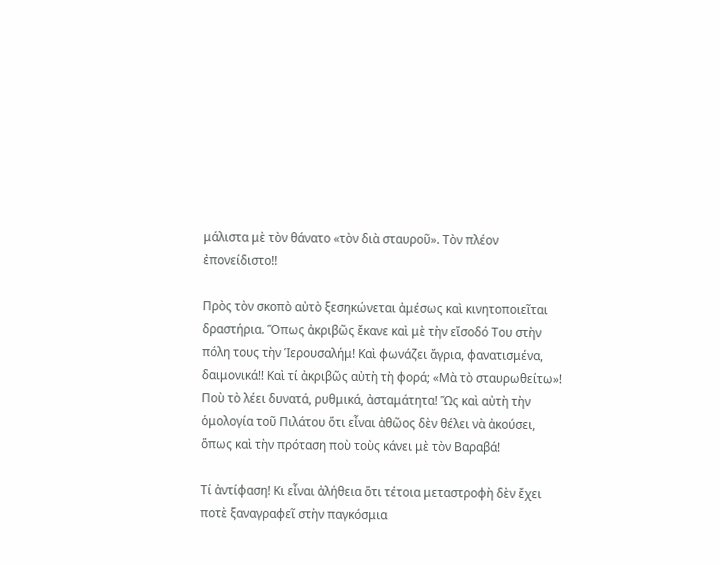μάλιστα μὲ τὸν θάνατο «τὸν διὰ σταυροῦ». Τὸν πλέον ἐπονείδιστο!!

Πρὸς τὸν σκοπὸ αὐτὸ ξεσηκώνεται ἀμέσως καὶ κινητοποιεῖται δραστήρια. Ὅπως ἀκριβῶς ἔκανε καὶ μὲ τὴν εἴσοδό Του στὴν πόλη τους τὴν Ἱερουσαλήμ! Καὶ φωνάζει ἄγρια, φανατισμένα, δαιμονικά!! Καὶ τί ἀκριβῶς αὐτὴ τὴ φορά; «Μὰ τὸ σταυρωθείτω»! Ποὺ τὸ λέει δυνατά, ρυθμικά, ἀσταμάτητα! Ὥς καὶ αὐτὴ τὴν ὁμολογία τοῦ Πιλάτου ὅτι εἶναι ἀθῶος δὲν θέλει νὰ ἀκούσει, ὅπως καὶ τὴν πρόταση ποὺ τοὺς κάνει μὲ τὸν Βαραβά!

Τί ἀντίφαση! Κι εἶναι ἀλήθεια ὅτι τέτοια μεταστροφὴ δὲν ἔχει ποτὲ ξαναγραφεῖ στὴν παγκόσμια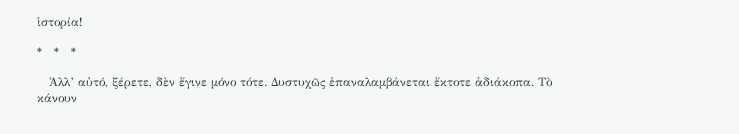ἱστορία!

*   *   *

   Ἀλλ’ αὐτό, ξέρετε, δὲν ἔγινε μόνο τότε. Δυστυχῶς ἐπαναλαμβάνεται ἔκτοτε ἀδιάκοπα. Τὸ κάνουν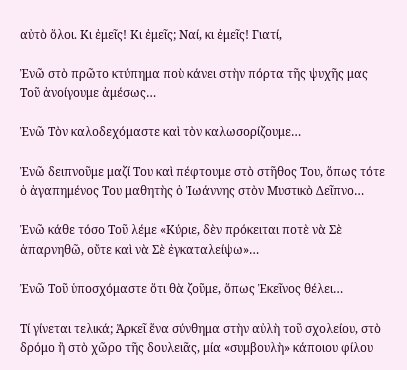αὐτὸ ὅλοι. Κι ἐμεῖς! Κι ἐμεῖς; Ναί, κι ἐμεῖς! Γιατί,

Ἐνῶ στὸ πρῶτο κτύπημα ποὺ κάνει στὴν πόρτα τῆς ψυχῆς μας Τοῦ ἀνοίγουμε ἀμέσως…

Ἐνῶ Τὸν καλοδεχόμαστε καὶ τὸν καλωσορίζουμε…

Ἐνῶ δειπνοῦμε μαζί Του καὶ πέφτουμε στὸ στῆθος Του, ὅπως τότε ὁ ἀγαπημένος Του μαθητὴς ὁ Ἰωάννης στὸν Μυστικὸ Δεῖπνο…

Ἐνῶ κάθε τόσο Τοῦ λέμε «Κύριε, δὲν πρόκειται ποτὲ νὰ Σὲ ἀπαρνηθῶ, οὔτε καὶ νὰ Σὲ ἐγκαταλείψω»…

Ἐνῶ Τοῦ ὑποσχόμαστε ὅτι θὰ ζοῦμε, ὅπως Ἐκεῖνος θέλει…

Τί γίνεται τελικά; Ἀρκεῖ ἕνα σύνθημα στὴν αὐλὴ τοῦ σχολείου, στὸ δρόμο ἢ στὸ χῶρο τῆς δουλειᾶς, μία «συμβουλὴ» κάποιου φίλου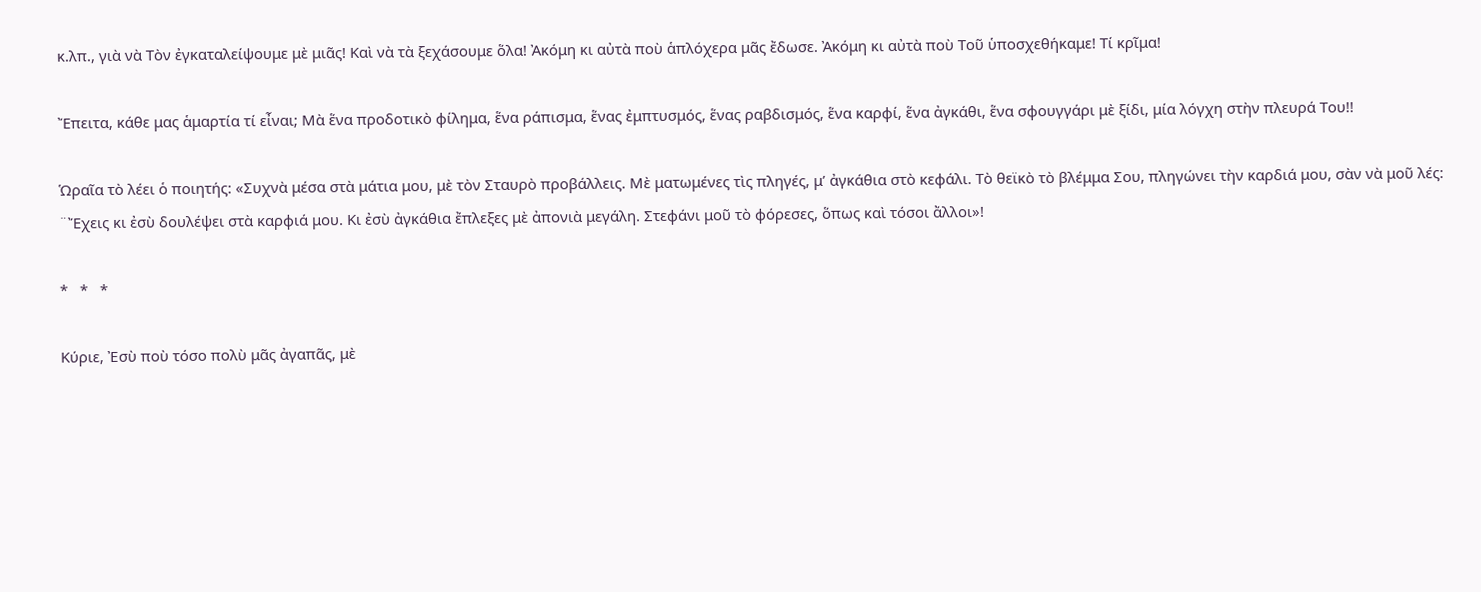κ.λπ., γιὰ νὰ Τὸν ἐγκαταλείψουμε μὲ μιᾶς! Καὶ νὰ τὰ ξεχάσουμε ὅλα! Ἀκόμη κι αὐτὰ ποὺ ἁπλόχερα μᾶς ἔδωσε. Ἀκόμη κι αὐτὰ ποὺ Τοῦ ὑποσχεθήκαμε! Τί κρῖμα!

Ἔπειτα, κάθε μας ἁμαρτία τί εἶναι; Μὰ ἕνα προδοτικὸ φίλημα, ἕνα ράπισμα, ἕνας ἐμπτυσμός, ἕνας ραβδισμός, ἕνα καρφί, ἕνα ἀγκάθι, ἕνα σφουγγάρι μὲ ξίδι, μία λόγχη στὴν πλευρά Του!!

Ὡραῖα τὸ λέει ὁ ποιητής: «Συχνὰ μέσα στὰ μάτια μου, μὲ τὸν Σταυρὸ προβάλλεις. Μὲ ματωμένες τὶς πληγές, μ’ ἀγκάθια στὸ κεφάλι. Τὸ θεϊκὸ τὸ βλέμμα Σου, πληγώνει τὴν καρδιά μου, σὰν νὰ μοῦ λές: ¨Ἔχεις κι ἐσὺ δουλέψει στὰ καρφιά μου. Κι ἐσὺ ἀγκάθια ἔπλεξες μὲ ἀπονιὰ μεγάλη. Στεφάνι μοῦ τὸ φόρεσες, ὅπως καὶ τόσοι ἄλλοι»!

*   *   *

Κύριε, Ἐσὺ ποὺ τόσο πολὺ μᾶς ἀγαπᾶς, μὲ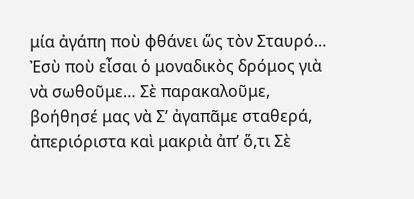μία ἀγάπη ποὺ φθάνει ὥς τὸν Σταυρό… Ἐσὺ ποὺ εἶσαι ὁ μοναδικὸς δρόμος γιὰ νὰ σωθοῦμε… Σὲ παρακαλοῦμε, βοήθησέ μας νὰ Σ’ ἀγαπᾶμε σταθερά, ἀπεριόριστα καὶ μακριὰ ἀπ’ ὅ,τι Σὲ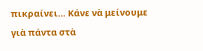πικραίνει… Κάνε νὰ μείνουμε γιὰ πάντα στὰ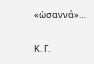«ὡσαννά»…

Κ. Γ.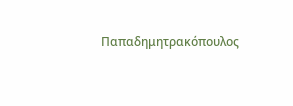Παπαδημητρακόπουλος